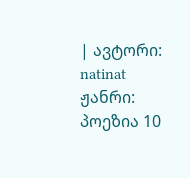| ავტორი: natinat ჟანრი: პოეზია 10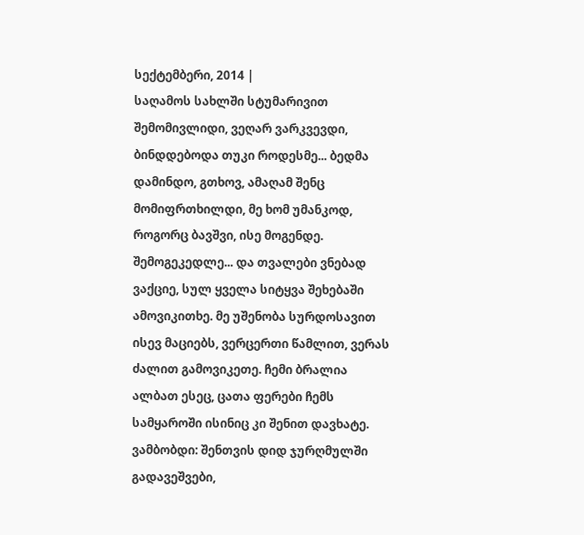სექტემბერი, 2014 |
საღამოს სახლში სტუმარივით შემომივლიდი, ვეღარ ვარკვევდი, ბინდდებოდა თუკი როდესმე... ბედმა დამინდო, გთხოვ, ამაღამ შენც მომიფრთხილდი, მე ხომ უმანკოდ, როგორც ბავშვი, ისე მოგენდე. შემოგეკედლე... და თვალები ვნებად ვაქციე, სულ ყველა სიტყვა შეხებაში ამოვიკითხე. მე უშენობა სურდოსავით ისევ მაციებს, ვერცერთი წამლით, ვერას ძალით გამოვიკეთე. ჩემი ბრალია ალბათ ესეც, ცათა ფერები ჩემს სამყაროში ისინიც კი შენით დავხატე. ვამბობდი: შენთვის დიდ ჯურღმულში გადავეშვები,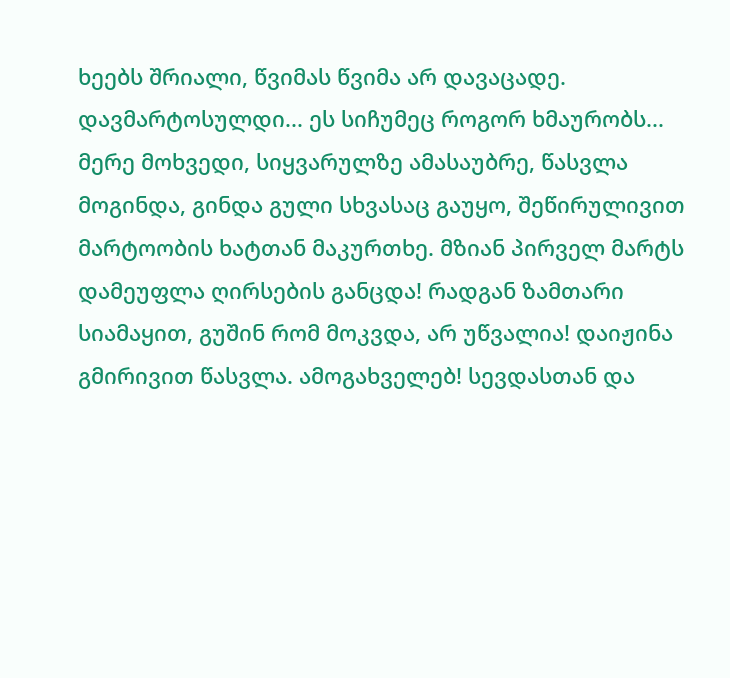ხეებს შრიალი, წვიმას წვიმა არ დავაცადე. დავმარტოსულდი... ეს სიჩუმეც როგორ ხმაურობს... მერე მოხვედი, სიყვარულზე ამასაუბრე, წასვლა მოგინდა, გინდა გული სხვასაც გაუყო, შეწირულივით მარტოობის ხატთან მაკურთხე. მზიან პირველ მარტს დამეუფლა ღირსების განცდა! რადგან ზამთარი სიამაყით, გუშინ რომ მოკვდა, არ უწვალია! დაიჟინა გმირივით წასვლა. ამოგახველებ! სევდასთან და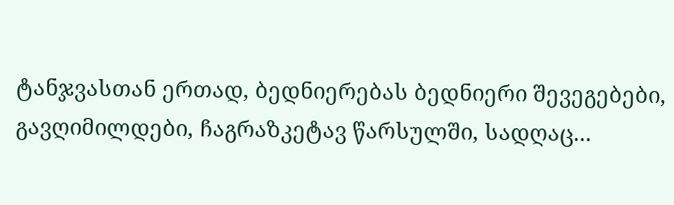ტანჯვასთან ერთად, ბედნიერებას ბედნიერი შევეგებები, გავღიმილდები, ჩაგრაზკეტავ წარსულში, სადღაც...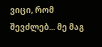ვიცი, რომ შევძლებ... მე მაგ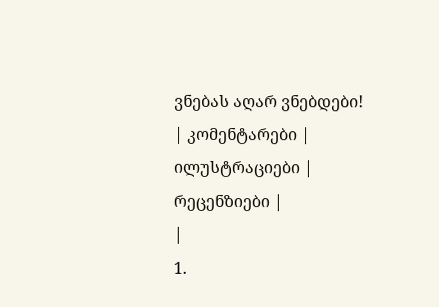ვნებას აღარ ვნებდები!
| კომენტარები |
ილუსტრაციები |
რეცენზიები |
|
1.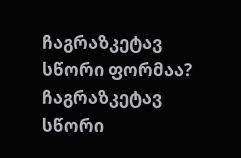ჩაგრაზკეტავ სწორი ფორმაა? ჩაგრაზკეტავ სწორი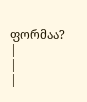ფორმაა?
|
|
|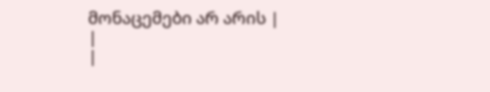მონაცემები არ არის |
|
|